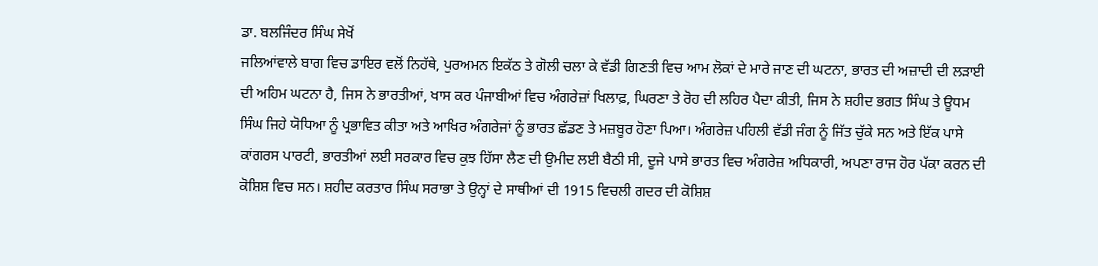ਡਾ. ਬਲਜਿੰਦਰ ਸਿੰਘ ਸੇਖੋਂ
ਜਲਿਆਂਵਾਲੇ ਬਾਗ ਵਿਚ ਡਾਇਰ ਵਲੋਂ ਨਿਹੱਥੇ, ਪੁਰਅਮਨ ਇਕੱਠ ਤੇ ਗੋਲੀ ਚਲਾ ਕੇ ਵੱਡੀ ਗਿਣਤੀ ਵਿਚ ਆਮ ਲੋਕਾਂ ਦੇ ਮਾਰੇ ਜਾਣ ਦੀ ਘਟਨਾ, ਭਾਰਤ ਦੀ ਅਜ਼ਾਦੀ ਦੀ ਲੜਾਈ ਦੀ ਅਹਿਮ ਘਟਨਾ ਹੈ, ਜਿਸ ਨੇ ਭਾਰਤੀਆਂ, ਖਾਸ ਕਰ ਪੰਜਾਬੀਆਂ ਵਿਚ ਅੰਗਰੇਜ਼ਾਂ ਖਿਲਾਫ਼, ਘਿਰਣਾ ਤੇ ਰੋਹ ਦੀ ਲਹਿਰ ਪੈਦਾ ਕੀਤੀ, ਜਿਸ ਨੇ ਸ਼ਹੀਦ ਭਗਤ ਸਿੰਘ ਤੇ ਊਧਮ ਸਿੰਘ ਜਿਹੇ ਯੋਧਿਆ ਨੂੰ ਪ੍ਰਭਾਵਿਤ ਕੀਤਾ ਅਤੇ ਆਖਿਰ ਅੰਗਰੇਜਾਂ ਨੂੰ ਭਾਰਤ ਛੱਡਣ ਤੇ ਮਜ਼ਬੂਰ ਹੋਣਾ ਪਿਆ। ਅੰਗਰੇਜ਼ ਪਹਿਲੀ ਵੱਡੀ ਜੰਗ ਨੂੰ ਜਿੱਤ ਚੁੱਕੇ ਸਨ ਅਤੇ ਇੱਕ ਪਾਸੇ ਕਾਂਗਰਸ ਪਾਰਟੀ, ਭਾਰਤੀਆਂ ਲਈ ਸਰਕਾਰ ਵਿਚ ਕੁਝ ਹਿੱਸਾ ਲੈਣ ਦੀ ਉਮੀਦ ਲਈ ਬੈਠੀ ਸੀ, ਦੂਜੇ ਪਾਸੇ ਭਾਰਤ ਵਿਚ ਅੰਗਰੇਜ਼ ਅਧਿਕਾਰੀ, ਅਪਣਾ ਰਾਜ ਹੋਰ ਪੱਕਾ ਕਰਨ ਦੀ ਕੋਸ਼ਿਸ਼ ਵਿਚ ਸਨ। ਸ਼ਹੀਦ ਕਰਤਾਰ ਸਿੰਘ ਸਰਾਭਾ ਤੇ ਉਨ੍ਹਾਂ ਦੇ ਸਾਥੀਆਂ ਦੀ 1915 ਵਿਚਲੀ ਗਦਰ ਦੀ ਕੋਸ਼ਿਸ਼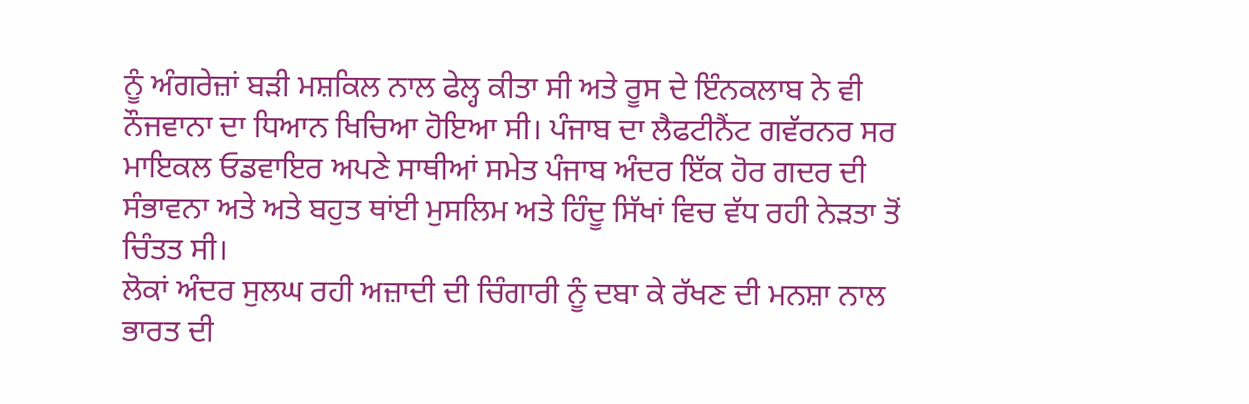ਨੂੰ ਅੰਗਰੇਜ਼ਾਂ ਬੜੀ ਮਸ਼ਕਿਲ ਨਾਲ ਫੇਲ੍ਹ ਕੀਤਾ ਸੀ ਅਤੇ ਰੂਸ ਦੇ ਇੰਨਕਲਾਬ ਨੇ ਵੀ ਨੌਜਵਾਨਾ ਦਾ ਧਿਆਨ ਖਿਚਿਆ ਹੋਇਆ ਸੀ। ਪੰਜਾਬ ਦਾ ਲੈਫਟੀਨੈਂਟ ਗਵੱਰਨਰ ਸਰ ਮਾਇਕਲ ਓਡਵਾਇਰ ਅਪਣੇ ਸਾਥੀਆਂ ਸਮੇਤ ਪੰਜਾਬ ਅੰਦਰ ਇੱਕ ਹੋਰ ਗਦਰ ਦੀ ਸੰਭਾਵਨਾ ਅਤੇ ਅਤੇ ਬਹੁਤ ਥਾਂਈ ਮੁਸਲਿਮ ਅਤੇ ਹਿੰਦੂ ਸਿੱਖਾਂ ਵਿਚ ਵੱਧ ਰਹੀ ਨੇੜਤਾ ਤੋਂ ਚਿੰਤਤ ਸੀ।
ਲੋਕਾਂ ਅੰਦਰ ਸੁਲਘ ਰਹੀ ਅਜ਼ਾਦੀ ਦੀ ਚਿੰਗਾਰੀ ਨੂੰ ਦਬਾ ਕੇ ਰੱਖਣ ਦੀ ਮਨਸ਼ਾ ਨਾਲ ਭਾਰਤ ਦੀ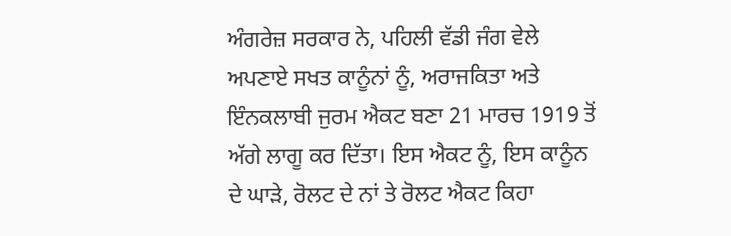ਅੰਗਰੇਜ਼ ਸਰਕਾਰ ਨੇ, ਪਹਿਲੀ ਵੱਡੀ ਜੰਗ ਵੇਲੇ ਅਪਣਾਏ ਸਖਤ ਕਾਨੂੰਨਾਂ ਨੂੰ, ਅਰਾਜਕਿਤਾ ਅਤੇ ਇੰਨਕਲਾਬੀ ਜੁਰਮ ਐਕਟ ਬਣਾ 21 ਮਾਰਚ 1919 ਤੋਂ ਅੱਗੇ ਲਾਗੂ ਕਰ ਦਿੱਤਾ। ਇਸ ਐਕਟ ਨੂੰ, ਇਸ ਕਾਨੂੰਨ ਦੇ ਘਾੜੇ, ਰੋਲਟ ਦੇ ਨਾਂ ਤੇ ਰੋਲਟ ਐਕਟ ਕਿਹਾ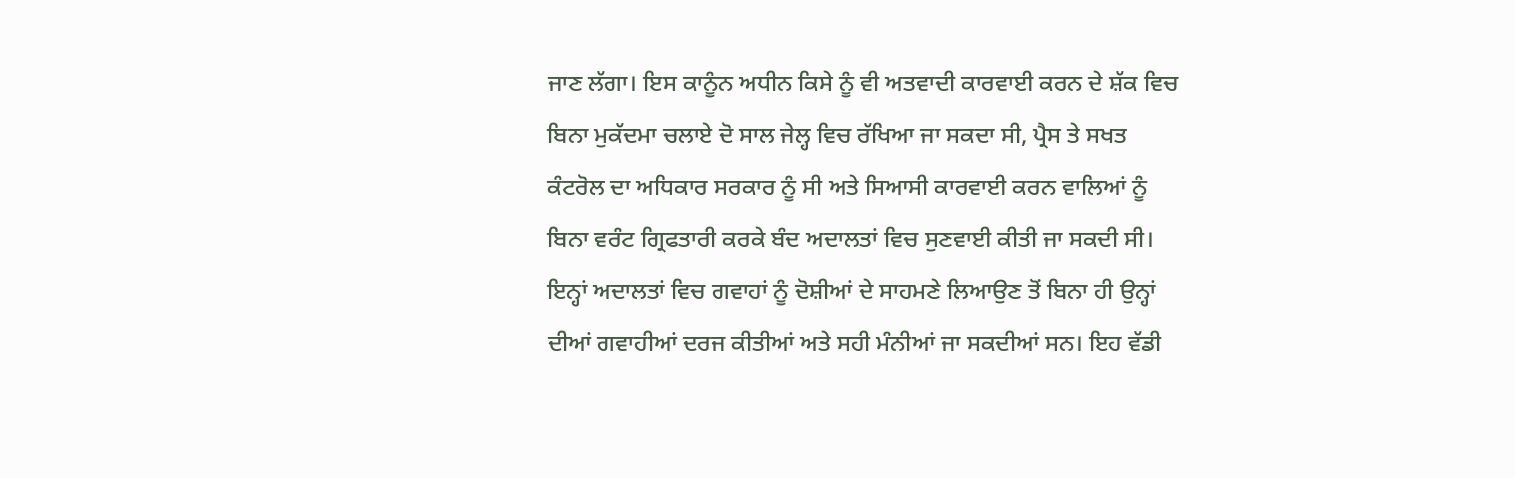ਜਾਣ ਲੱਗਾ। ਇਸ ਕਾਨੂੰਨ ਅਧੀਨ ਕਿਸੇ ਨੂੰ ਵੀ ਅਤਵਾਦੀ ਕਾਰਵਾਈ ਕਰਨ ਦੇ ਸ਼ੱਕ ਵਿਚ ਬਿਨਾ ਮੁਕੱਦਮਾ ਚਲਾਏ ਦੋ ਸਾਲ ਜੇਲ੍ਹ ਵਿਚ ਰੱਖਿਆ ਜਾ ਸਕਦਾ ਸੀ, ਪ੍ਰੈਸ ਤੇ ਸਖਤ ਕੰਟਰੋਲ ਦਾ ਅਧਿਕਾਰ ਸਰਕਾਰ ਨੂੰ ਸੀ ਅਤੇ ਸਿਆਸੀ ਕਾਰਵਾਈ ਕਰਨ ਵਾਲਿਆਂ ਨੂੰ ਬਿਨਾ ਵਰੰਟ ਗ੍ਰਿਫਤਾਰੀ ਕਰਕੇ ਬੰਦ ਅਦਾਲਤਾਂ ਵਿਚ ਸੁਣਵਾਈ ਕੀਤੀ ਜਾ ਸਕਦੀ ਸੀ। ਇਨ੍ਹਾਂ ਅਦਾਲਤਾਂ ਵਿਚ ਗਵਾਹਾਂ ਨੂੰ ਦੋਸ਼ੀਆਂ ਦੇ ਸਾਹਮਣੇ ਲਿਆਉਣ ਤੋਂ ਬਿਨਾ ਹੀ ਉਨ੍ਹਾਂ ਦੀਆਂ ਗਵਾਹੀਆਂ ਦਰਜ ਕੀਤੀਆਂ ਅਤੇ ਸਹੀ ਮੰਨੀਆਂ ਜਾ ਸਕਦੀਆਂ ਸਨ। ਇਹ ਵੱਡੀ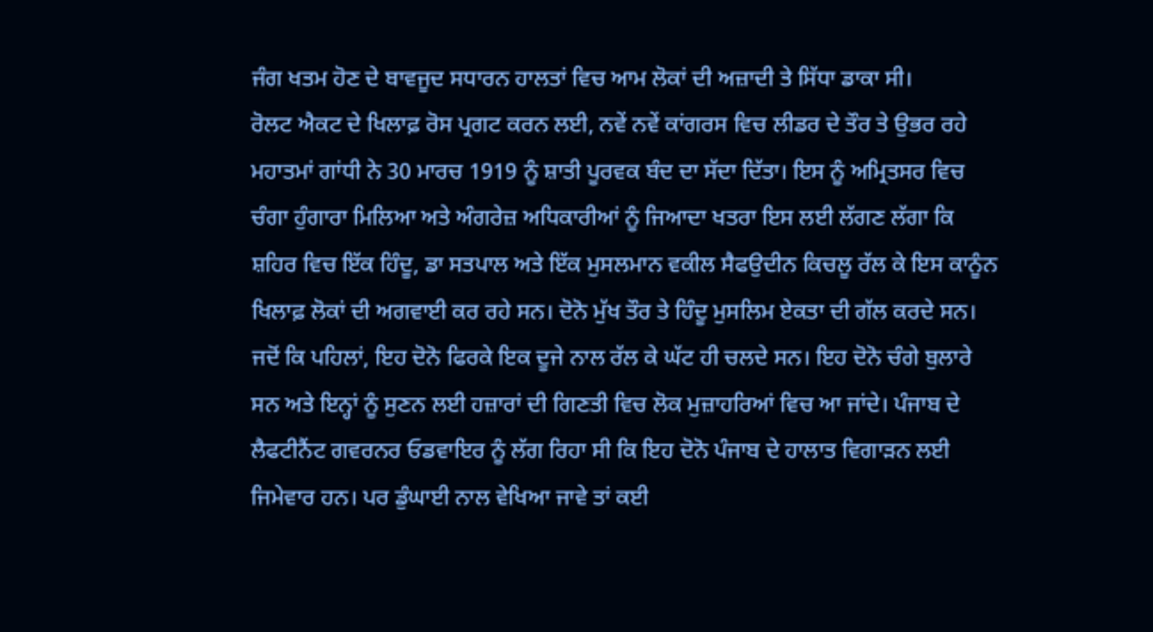ਜੰਗ ਖਤਮ ਹੋਣ ਦੇ ਬਾਵਜੂਦ ਸਧਾਰਨ ਹਾਲਤਾਂ ਵਿਚ ਆਮ ਲੋਕਾਂ ਦੀ ਅਜ਼ਾਦੀ ਤੇ ਸਿੱਧਾ ਡਾਕਾ ਸੀ।
ਰੋਲਟ ਐਕਟ ਦੇ ਖਿਲਾਫ਼ ਰੋਸ ਪ੍ਰਗਟ ਕਰਨ ਲਈ, ਨਵੇਂ ਨਵੇਂ ਕਾਂਗਰਸ ਵਿਚ ਲੀਡਰ ਦੇ ਤੌਰ ਤੇ ਉਭਰ ਰਹੇ ਮਹਾਤਮਾਂ ਗਾਂਧੀ ਨੇ 30 ਮਾਰਚ 1919 ਨੂੰ ਸ਼ਾਤੀ ਪੂਰਵਕ ਬੰਦ ਦਾ ਸੱਦਾ ਦਿੱਤਾ। ਇਸ ਨੂੰ ਅਮ੍ਰਿਤਸਰ ਵਿਚ ਚੰਗਾ ਹੁੰਗਾਰਾ ਮਿਲਿਆ ਅਤੇ ਅੰਗਰੇਜ਼ ਅਧਿਕਾਰੀਆਂ ਨੂੰ ਜਿਆਦਾ ਖਤਰਾ ਇਸ ਲਈ ਲੱਗਣ ਲੱਗਾ ਕਿ ਸ਼ਹਿਰ ਵਿਚ ਇੱਕ ਹਿੰਦੂ, ਡਾ ਸਤਪਾਲ ਅਤੇ ਇੱਕ ਮੁਸਲਮਾਨ ਵਕੀਲ ਸੈਫਉਦੀਨ ਕਿਚਲੂ ਰੱਲ ਕੇ ਇਸ ਕਾਨੂੰਨ ਖਿਲਾਫ਼ ਲੋਕਾਂ ਦੀ ਅਗਵਾਈ ਕਰ ਰਹੇ ਸਨ। ਦੋਨੋ ਮੁੱਖ ਤੌਰ ਤੇ ਹਿੰਦੂ ਮੁਸਲਿਮ ਏਕਤਾ ਦੀ ਗੱਲ ਕਰਦੇ ਸਨ। ਜਦੋਂ ਕਿ ਪਹਿਲਾਂ, ਇਹ ਦੋਨੋ ਫਿਰਕੇ ਇਕ ਦੂਜੇ ਨਾਲ ਰੱਲ ਕੇ ਘੱਟ ਹੀ ਚਲਦੇ ਸਨ। ਇਹ ਦੋਨੋ ਚੰਗੇ ਬੁਲਾਰੇ ਸਨ ਅਤੇ ਇਨ੍ਹਾਂ ਨੂੰ ਸੁਣਨ ਲਈ ਹਜ਼ਾਰਾਂ ਦੀ ਗਿਣਤੀ ਵਿਚ ਲੋਕ ਮੁਜ਼ਾਹਰਿਆਂ ਵਿਚ ਆ ਜਾਂਦੇ। ਪੰਜਾਬ ਦੇ ਲੈਫਟੀਨੈਂਟ ਗਵਰਨਰ ਓਡਵਾਇਰ ਨੂੰ ਲੱਗ ਰਿਹਾ ਸੀ ਕਿ ਇਹ ਦੋਨੋ ਪੰਜਾਬ ਦੇ ਹਾਲਾਤ ਵਿਗਾੜਨ ਲਈ ਜਿਮੇਵਾਰ ਹਨ। ਪਰ ਡੁੰਘਾਈ ਨਾਲ ਵੇਖਿਆ ਜਾਵੇ ਤਾਂ ਕਈ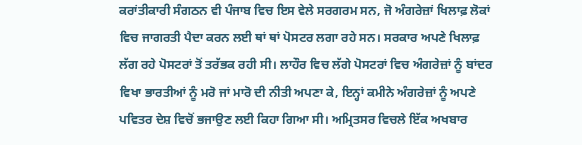ਕਰਾਂਤੀਕਾਰੀ ਸੰਗਠਨ ਵੀ ਪੰਜਾਬ ਵਿਚ ਇਸ ਵੇਲੇ ਸਰਗਰਮ ਸਨ, ਜੋ ਅੰਗਰੇਜ਼ਾਂ ਖਿਲਾਫ਼ ਲੋਕਾਂ ਵਿਚ ਜਾਗਰਤੀ ਪੈਦਾ ਕਰਨ ਲਈ ਥਾਂ ਥਾਂ ਪੋਸਟਰ ਲਗਾ ਰਹੇ ਸਨ। ਸਰਕਾਰ ਅਪਣੇ ਖਿਲਾਫ਼ ਲੱਗ ਰਹੇ ਪੋਸਟਰਾਂ ਤੋਂ ਤਰੱਭਕ ਰਹੀ ਸੀ। ਲਾਹੌਰ ਵਿਚ ਲੱਗੇ ਪੋਸਟਰਾਂ ਵਿਚ ਅੰਗਰੇਜ਼ਾਂ ਨੂੰ ਬਾਂਦਰ ਵਿਖਾ ਭਾਰਤੀਆਂ ਨੂੰ ਮਰੋ ਜਾਂ ਮਾਰੋ ਦੀ ਨੀਤੀ ਅਪਣਾ ਕੇ, ਇਨ੍ਹਾਂ ਕਮੀਨੇ ਅੰਗਰੇਜ਼ਾਂ ਨੂੰ ਅਪਣੇ ਪਵਿਤਰ ਦੇਸ਼ ਵਿਚੋਂ ਭਜਾਉਣ ਲਈ ਕਿਹਾ ਗਿਆ ਸੀ। ਅਮ੍ਰਿਤਸਰ ਵਿਚਲੇ ਇੱਕ ਅਖਬਾਰ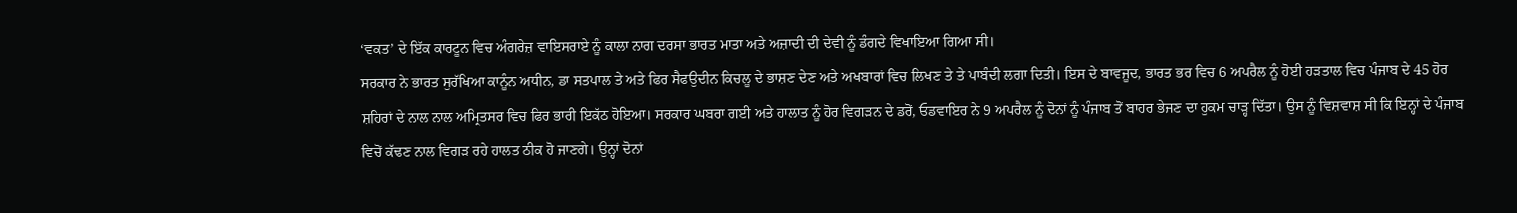‘ਵਕਤ’ ਦੇ ਇੱਕ ਕਾਰਟੂਨ ਵਿਚ ਅੰਗਰੇਜ਼ ਵਾਇਸਰਾਏ ਨੂੰ ਕਾਲਾ ਨਾਗ ਦਰਸਾ ਭਾਰਤ ਮਾਤਾ ਅਤੇ ਅਜ਼ਾਦੀ ਦੀ ਦੇਵੀ ਨੂੰ ਡੰਗਦੇ ਵਿਖਾਇਆ ਗਿਆ ਸੀ।
ਸਰਕਾਰ ਨੇ ਭਾਰਤ ਸੁਰੱਖਿਆ ਕਾਨੂੰਨ ਅਧੀਨ, ਡਾ ਸਤਪਾਲ ਤੇ ਅਤੇ ਫਿਰ ਸੈਫਉਦੀਨ ਕਿਚਲੂ ਦੇ ਭਾਸ਼ਣ ਦੇਣ ਅਤੇ ਅਖਬਾਰਾਂ ਵਿਚ ਲਿਖਣ ਤੇ ਤੇ ਪਾਬੰਦੀ ਲਗਾ ਦਿਤੀ। ਇਸ ਦੇ ਬਾਵਜੂਦ, ਭਾਰਤ ਭਰ ਵਿਚ 6 ਅਪਰੈਲ ਨੂੰ ਹੋਈ ਹੜਤਾਲ ਵਿਚ ਪੰਜਾਬ ਦੇ 45 ਹੋਰ ਸ਼ਹਿਰਾਂ ਦੇ ਨਾਲ ਨਾਲ ਅਮ੍ਰਿਤਸਰ ਵਿਚ ਫਿਰ ਭਾਰੀ ਇਕੱਠ ਹੋਇਆ। ਸਰਕਾਰ ਘਬਰਾ ਗਈ ਅਤੇ ਹਾਲਾਤ ਨੂੰ ਹੋਰ ਵਿਗੜਨ ਦੇ ਡਰੋਂ, ਓਡਵਾਇਰ ਨੇ 9 ਅਪਰੈਲ ਨੂੰ ਦੋਨਾਂ ਨੂੰ ਪੰਜਾਬ ਤੋਂ ਬਾਹਰ ਭੇਜਣ ਦਾ ਹੁਕਮ ਚਾੜ੍ਹ ਦਿੱਤਾ। ਉਸ ਨੂੰ ਵਿਸ਼ਵਾਸ਼ ਸੀ ਕਿ ਇਨ੍ਹਾਂ ਦੇ ਪੰਜਾਬ ਵਿਚੋਂ ਕੱਢਣ ਨਾਲ ਵਿਗੜ ਰਹੇ ਹਾਲਤ ਠੀਕ ਹੋ ਜਾਣਗੇ। ਉਨ੍ਹਾਂ ਦੋਨਾਂ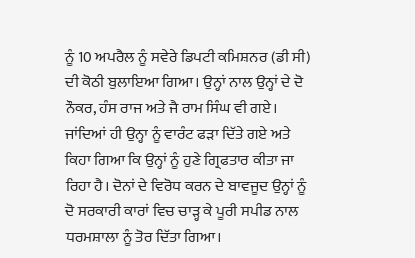ਨੂੰ 10 ਅਪਰੈਲ ਨੂੰ ਸਵੇਰੇ ਡਿਪਟੀ ਕਮਿਸ਼ਨਰ (ਡੀ ਸੀ) ਦੀ ਕੋਠੀ ਬੁਲਾਇਆ ਗਿਆ। ਉਨ੍ਹਾਂ ਨਾਲ ਉਨ੍ਹਾਂ ਦੇ ਦੋ ਨੌਕਰ, ਹੰਸ ਰਾਜ ਅਤੇ ਜੈ ਰਾਮ ਸਿੰਘ ਵੀ ਗਏ। ਜਾਂਦਿਆਂ ਹੀ ਉਨ੍ਹਾ ਨੂੰ ਵਾਰੰਟ ਫੜਾ ਦਿੱਤੇ ਗਏ ਅਤੇ ਕਿਹਾ ਗਿਆ ਕਿ ਉਨ੍ਹਾਂ ਨੂੰ ਹੁਣੇ ਗ੍ਰਿਫਤਾਰ ਕੀਤਾ ਜਾ ਰਿਹਾ ਹੈ। ਦੋਨਾਂ ਦੇ ਵਿਰੋਧ ਕਰਨ ਦੇ ਬਾਵਜੂਦ ਉਨ੍ਹਾਂ ਨੂੰ ਦੋ ਸਰਕਾਰੀ ਕਾਰਾਂ ਵਿਚ ਚਾੜ੍ਹ ਕੇ ਪੂਰੀ ਸਪੀਡ ਨਾਲ ਧਰਮਸ਼ਾਲਾ ਨੂੰ ਤੋਰ ਦਿੱਤਾ ਗਿਆ।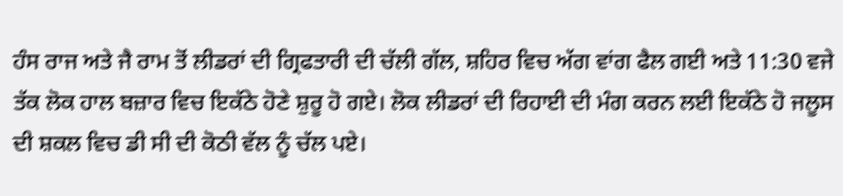ਹੰਸ ਰਾਜ ਅਤੇ ਜੈ ਰਾਮ ਤੋਂ ਲੀਡਰਾਂ ਦੀ ਗ੍ਰਿਫਤਾਰੀ ਦੀ ਚੱਲੀ ਗੱਲ, ਸ਼ਹਿਰ ਵਿਚ ਅੱਗ ਵਾਂਗ ਫੈਲ ਗਈ ਅਤੇ 11:30 ਵਜੇ ਤੱਕ ਲੋਕ ਹਾਲ ਬਜ਼ਾਰ ਵਿਚ ਇਕੱਠੇ ਹੋਣੇ ਸ਼ੁਰੂ ਹੋ ਗਏ। ਲੋਕ ਲੀਡਰਾਂ ਦੀ ਰਿਹਾਈ ਦੀ ਮੰਗ ਕਰਨ ਲਈ ਇਕੱਠੇ ਹੋ ਜਲੂਸ ਦੀ ਸ਼ਕਲ ਵਿਚ ਡੀ ਸੀ ਦੀ ਕੋਠੀ ਵੱਲ ਨੂੰ ਚੱਲ ਪਏ।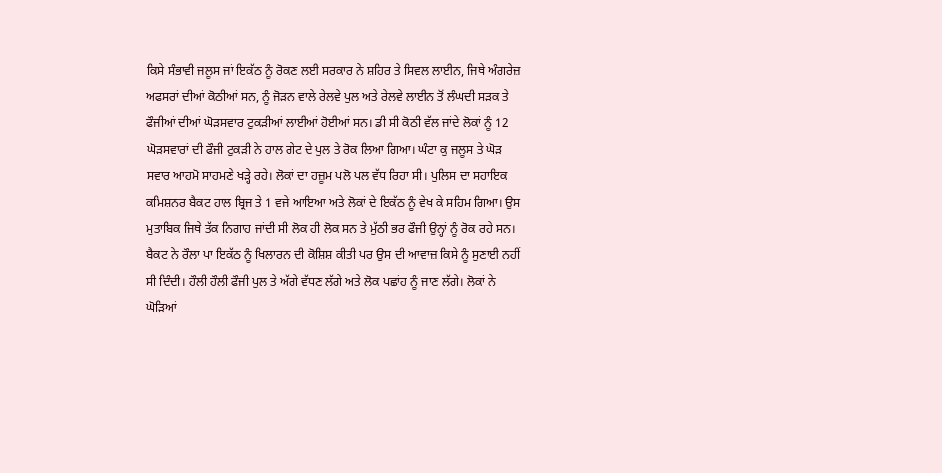ਕਿਸੇ ਸੰਭਾਵੀ ਜਲੂਸ ਜਾਂ ਇਕੱਠ ਨੂੰ ਰੋਕਣ ਲਈ ਸਰਕਾਰ ਨੇ ਸ਼ਹਿਰ ਤੇ ਸਿਵਲ ਲਾਈਨ, ਜਿਥੇ ਅੰਗਰੇਜ਼ ਅਫਸਰਾਂ ਦੀਆਂ ਕੋਠੀਆਂ ਸਨ, ਨੂੰ ਜੋੜਨ ਵਾਲੇ ਰੇਲਵੇ ਪੁਲ ਅਤੇ ਰੇਲਵੇ ਲਾਈਨ ਤੋਂ ਲੰਘਦੀ ਸੜਕ ਤੇ ਫੌਜੀਆਂ ਦੀਆਂ ਘੋੜਸਵਾਰ ਟੁਕੜੀਆਂ ਲਾਈਆਂ ਹੋਈਆਂ ਸਨ। ਡੀ ਸੀ ਕੋਠੀ ਵੱਲ ਜਾਂਦੇ ਲੋਕਾਂ ਨੂੰ 12 ਘੋੜਸਵਾਰਾਂ ਦੀ ਫੌਜੀ ਟੁਕੜੀ ਨੇ ਹਾਲ ਗੇਟ ਦੇ ਪੁਲ ਤੇ ਰੋਕ ਲਿਆ ਗਿਆ। ਘੰਟਾ ਕੁ ਜਲੂਸ ਤੇ ਘੋੜ ਸਵਾਰ ਆਹਮੋ ਸਾਹਮਣੇ ਖੜ੍ਹੇ ਰਹੇ। ਲੋਕਾਂ ਦਾ ਹਜ਼ੂਮ ਪਲੋ ਪਲ ਵੱਧ ਰਿਹਾ ਸੀ। ਪੁਲਿਸ ਦਾ ਸਹਾਇਕ ਕਮਿਸ਼ਨਰ ਬੈਕਟ ਹਾਲ ਬ੍ਰਿਜ ਤੇ 1 ਵਜੇ ਆਇਆ ਅਤੇ ਲੋਕਾਂ ਦੇ ਇਕੱਠ ਨੂੰ ਵੇਖ ਕੇ ਸਹਿਮ ਗਿਆ। ਉਸ ਮੁਤਾਬਿਕ ਜਿਥੇ ਤੱਕ ਨਿਗਾਹ ਜਾਂਦੀ ਸੀ ਲੋਕ ਹੀ ਲੋਕ ਸਨ ਤੇ ਮੁੱਠੀ ਭਰ ਫੌਜੀ ਉਨ੍ਹਾਂ ਨੂੰ ਰੋਕ ਰਹੇ ਸਨ। ਬੈਕਟ ਨੇ ਰੌਲਾ ਪਾ ਇਕੱਠ ਨੂੰ ਖਿਲਾਰਨ ਦੀ ਕੋਸ਼ਿਸ਼ ਕੀਤੀ ਪਰ ਉਸ ਦੀ ਆਵਾਜ਼ ਕਿਸੇ ਨੂੰ ਸੁਣਾਈ ਨਹੀਂ ਸੀ ਦਿੰਦੀ। ਹੌਲੀ ਹੌਲੀ ਫੌਜੀ ਪੁਲ ਤੇ ਅੱਗੇ ਵੱਧਣ ਲੱਗੇ ਅਤੇ ਲੋਕ ਪਛਾਂਹ ਨੂੰ ਜਾਣ ਲੱਗੇ। ਲੋਕਾਂ ਨੇ ਘੋੜਿਆਂ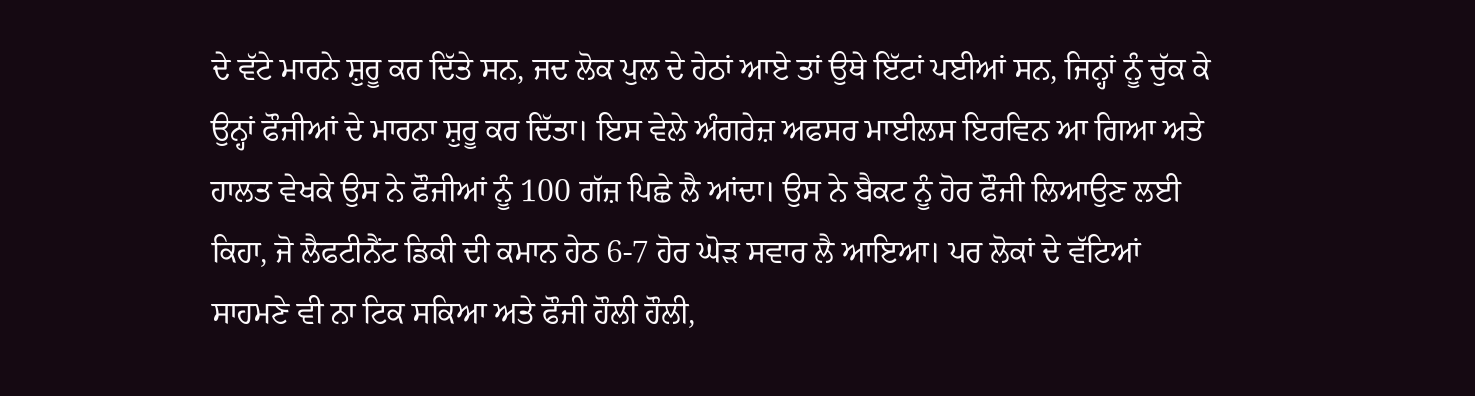ਦੇ ਵੱਟੇ ਮਾਰਨੇ ਸ਼ੁਰੂ ਕਰ ਦਿੱਤੇ ਸਨ, ਜਦ ਲੋਕ ਪੁਲ ਦੇ ਹੇਠਾਂ ਆਏ ਤਾਂ ਉਥੇ ਇੱਟਾਂ ਪਈਆਂ ਸਨ, ਜਿਨ੍ਹਾਂ ਨੂੰ ਚੁੱਕ ਕੇ ਉਨ੍ਹਾਂ ਫੌਜੀਆਂ ਦੇ ਮਾਰਨਾ ਸ਼ੁਰੂ ਕਰ ਦਿੱਤਾ। ਇਸ ਵੇਲੇ ਅੰਗਰੇਜ਼ ਅਫਸਰ ਮਾਈਲਸ ਇਰਵਿਨ ਆ ਗਿਆ ਅਤੇ ਹਾਲਤ ਵੇਖਕੇ ਉਸ ਨੇ ਫੌਜੀਆਂ ਨੂੰ 100 ਗੱਜ਼ ਪਿਛੇ ਲੈ ਆਂਦਾ। ਉਸ ਨੇ ਬੈਕਟ ਨੂੰ ਹੋਰ ਫੌਜੀ ਲਿਆਉਣ ਲਈ ਕਿਹਾ, ਜੋ ਲੈਫਟੀਨੈਂਟ ਡਿਕੀ ਦੀ ਕਮਾਨ ਹੇਠ 6-7 ਹੋਰ ਘੋੜ ਸਵਾਰ ਲੈ ਆਇਆ। ਪਰ ਲੋਕਾਂ ਦੇ ਵੱਟਿਆਂ ਸਾਹਮਣੇ ਵੀ ਨਾ ਟਿਕ ਸਕਿਆ ਅਤੇ ਫੌਜੀ ਹੌਲੀ ਹੌਲੀ,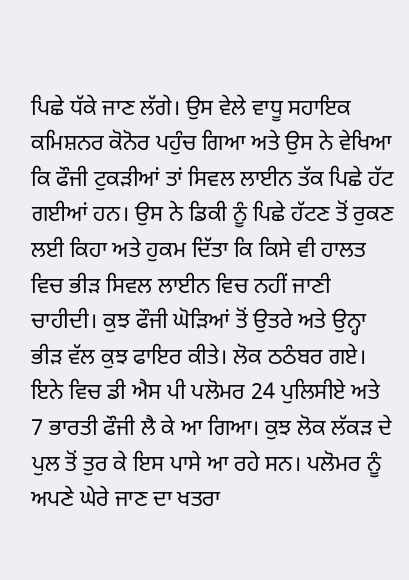ਪਿਛੇ ਧੱਕੇ ਜਾਣ ਲੱਗੇ। ਉਸ ਵੇਲੇ ਵਾਧੂ ਸਹਾਇਕ ਕਮਿਸ਼ਨਰ ਕੋਨੋਰ ਪਹੁੰਚ ਗਿਆ ਅਤੇ ਉਸ ਨੇ ਵੇਖਿਆ ਕਿ ਫੌਜੀ ਟੁਕੜੀਆਂ ਤਾਂ ਸਿਵਲ ਲਾਈਨ ਤੱਕ ਪਿਛੇ ਹੱਟ ਗਈਆਂ ਹਨ। ਉਸ ਨੇ ਡਿਕੀ ਨੂੰ ਪਿਛੇ ਹੱਟਣ ਤੋਂ ਰੁਕਣ ਲਈ ਕਿਹਾ ਅਤੇ ਹੁਕਮ ਦਿੱਤਾ ਕਿ ਕਿਸੇ ਵੀ ਹਾਲਤ ਵਿਚ ਭੀੜ ਸਿਵਲ ਲਾਈਨ ਵਿਚ ਨਹੀਂ ਜਾਣੀ ਚਾਹੀਦੀ। ਕੁਝ ਫੌਜੀ ਘੋੜਿਆਂ ਤੋਂ ਉਤਰੇ ਅਤੇ ਉਨ੍ਹਾ ਭੀੜ ਵੱਲ ਕੁਝ ਫਾਇਰ ਕੀਤੇ। ਲੋਕ ਠਠੰਬਰ ਗਏ। ਇਨੇ ਵਿਚ ਡੀ ਐਸ ਪੀ ਪਲੋਮਰ 24 ਪੁਲਿਸੀਏ ਅਤੇ 7 ਭਾਰਤੀ ਫੌਜੀ ਲੈ ਕੇ ਆ ਗਿਆ। ਕੁਝ ਲੋਕ ਲੱਕੜ ਦੇ ਪੁਲ ਤੋਂ ਤੁਰ ਕੇ ਇਸ ਪਾਸੇ ਆ ਰਹੇ ਸਨ। ਪਲੋਮਰ ਨੂੰ ਅਪਣੇ ਘੇਰੇ ਜਾਣ ਦਾ ਖਤਰਾ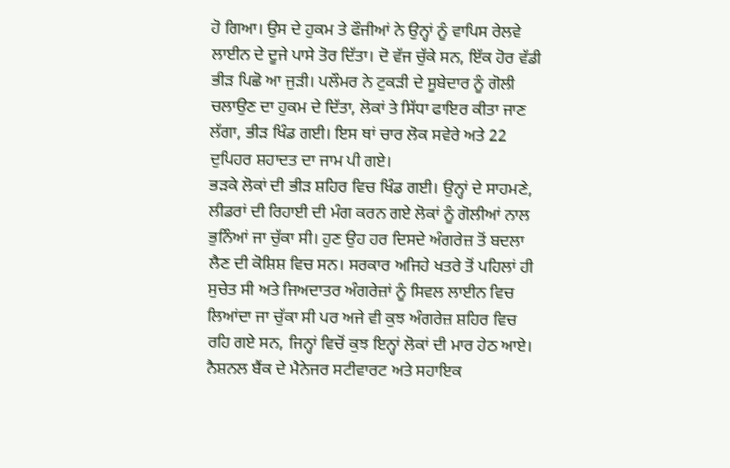ਹੋ ਗਿਆ। ਉਸ ਦੇ ਹੁਕਮ ਤੇ ਫੌਜੀਆਂ ਨੇ ਉਨ੍ਹਾਂ ਨੂੰ ਵਾਪਿਸ ਰੇਲਵੇ ਲਾਈਨ ਦੇ ਦੂਜੇ ਪਾਸੇ ਤੋਰ ਦਿੱਤਾ। ਦੋ ਵੱਜ ਚੁੱਕੇ ਸਨ, ਇੱਕ ਹੋਰ ਵੱਡੀ ਭੀੜ ਪਿਛੋ ਆ ਜੁੜੀ। ਪਲੌਮਰ ਨੇ ਟੁਕੜੀ ਦੇ ਸੂਬੇਦਾਰ ਨੂੰ ਗੋਲੀ ਚਲਾਉਣ ਦਾ ਹੁਕਮ ਦੇ ਦਿੱਤਾ, ਲੋਕਾਂ ਤੇ ਸਿੱਧਾ ਫਾਇਰ ਕੀਤਾ ਜਾਣ ਲੱਗਾ, ਭੀੜ ਖਿੰਡ ਗਈ। ਇਸ ਥਾਂ ਚਾਰ ਲੋਕ ਸਵੇਰੇ ਅਤੇ 22 ਦੁਪਿਹਰ ਸ਼ਹਾਦਤ ਦਾ ਜਾਮ ਪੀ ਗਏ।
ਭੜਕੇ ਲੋਕਾਂ ਦੀ ਭੀੜ ਸ਼ਹਿਰ ਵਿਚ ਖਿੰਡ ਗਈ। ਉਨ੍ਹਾਂ ਦੇ ਸਾਹਮਣੇ, ਲੀਡਰਾਂ ਦੀ ਰਿਹਾਈ ਦੀ ਮੰਗ ਕਰਨ ਗਏ ਲੋਕਾਂ ਨੂੰ ਗੋਲੀਆਂ ਨਾਲ ਭੁਨਿੰਆਂ ਜਾ ਚੁੱਕਾ ਸੀ। ਹੁਣ ਉਹ ਹਰ ਦਿਸਦੇ ਅੰਗਰੇਜ਼ ਤੋਂ ਬਦਲਾ ਲੈਣ ਦੀ ਕੋਸ਼ਿਸ਼ ਵਿਚ ਸਨ। ਸਰਕਾਰ ਅਜਿਹੇ ਖਤਰੇ ਤੋਂ ਪਹਿਲਾਂ ਹੀ ਸੁਚੇਤ ਸੀ ਅਤੇ ਜਿਅਦਾਤਰ ਅੰਗਰੇਜ਼ਾਂ ਨੂੰ ਸਿਵਲ ਲਾਈਨ ਵਿਚ ਲਿਆਂਦਾ ਜਾ ਚੁੱਕਾ ਸੀ ਪਰ ਅਜੇ ਵੀ ਕੁਝ ਅੰਗਰੇਜ਼ ਸ਼ਹਿਰ ਵਿਚ ਰਹਿ ਗਏ ਸਨ, ਜਿਨ੍ਹਾਂ ਵਿਚੋਂ ਕੁਝ ਇਨ੍ਹਾਂ ਲੋਕਾਂ ਦੀ ਮਾਰ ਹੇਠ ਆਏ। ਨੈਸ਼ਨਲ ਬੈਂਕ ਦੇ ਮੈਨੇਜਰ ਸਟੀਵਾਰਟ ਅਤੇ ਸਹਾਇਕ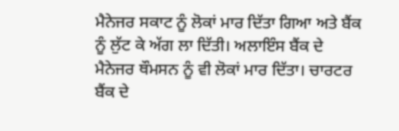ਮੈਨੇਜਰ ਸਕਾਟ ਨੂੰ ਲੋਕਾਂ ਮਾਰ ਦਿੱਤਾ ਗਿਆ ਅਤੇ ਬੈਂਕ ਨੂੰ ਲੁੱਟ ਕੇ ਅੱਗ ਲਾ ਦਿੱਤੀ। ਅਲਾਇੰਸ ਬੈਂਕ ਦੇ ਮੈਨੇਜਰ ਥੌਮਸਨ ਨੂੰ ਵੀ ਲੋਕਾਂ ਮਾਰ ਦਿੱਤਾ। ਚਾਰਟਰ ਬੈਂਕ ਦੇ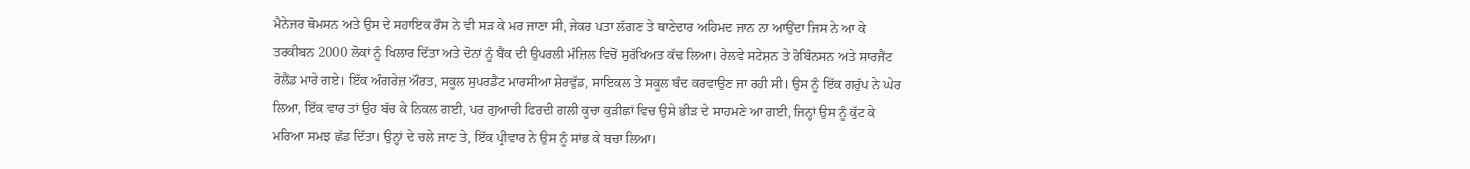ਮੈਨੇਜਰ ਥੋਮਸਨ ਅਤੇ ਉਸ ਦੇ ਸਹਾਇਕ ਰੌਸ ਨੇ ਵੀ ਸੜ ਕੇ ਮਰ ਜਾਣਾ ਸੀ, ਜੇਕਰ ਪਤਾ ਲੱਗਣ ਤੇ ਥਾਣੇਦਾਰ ਅਹਿਮਦ ਜਾਨ ਨਾ ਆਉਂਦਾ ਜਿਸ ਨੇ ਆ ਕੇ ਤਰਕੀਬਨ 2000 ਲੋਕਾਂ ਨੂੰ ਖਿਲਾਰ ਦਿੱਤਾ ਅਤੇ ਦੋਨਾਂ ਨੂੰ ਬੈਂਕ ਦੀ ਉਪਰਲੀ ਮੰਜ਼ਿਲ ਵਿਚੋਂ ਸੁਰੱਖਿਅਤ ਕੱਢ ਲਿਆ। ਰੇਲਵੇ ਸਟੇਸ਼ਨ ਤੇ ਰੋਬਿੰਨਸਨ ਅਤੇ ਸਾਰਜੈਂਟ ਰੋਲੈਂਡ ਮਾਰੇ ਗਏ। ਇੱਕ ਅੰਗਰੇਜ਼ ਔਰਤ, ਸਕੂਲ ਸੁਪਰਡੈਂਟ ਮਾਰਸੀਆ ਸ਼ੇਰਵੁੱਡ, ਸਾਇਕਲ ਤੇ ਸਕੂਲ ਬੰਦ ਕਰਵਾਉਣ ਜਾ ਰਹੀ ਸੀ। ਉਸ ਨੂੰ ਇੱਕ ਗਰੁੱਪ ਨੇ ਘੇਰ ਲਿਆ, ਇੱਕ ਵਾਰ ਤਾਂ ਉਹ ਬੱਚ ਕੇ ਨਿਕਲ ਗਈ, ਪਰ ਗੁਆਚੀ ਫਿਰਦੀ ਗਲੀ ਕੂਚਾ ਕੁੜੀਛਾਂ ਵਿਚ ਉਸੇ ਭੀੜ ਦੇ ਸਾਹਮਣੇ ਆ ਗਈ, ਜਿਨ੍ਹਾਂ ਉਸ ਨੂੰ ਕੁੱਟ ਕੇ ਮਰਿਆ ਸਮਝ ਛੱਡ ਦਿੱਤਾ। ਉਨ੍ਹਾਂ ਦੇ ਚਲੇ ਜਾਣ ਤੇ, ਇੱਕ ਪ੍ਰੀਵਾਰ ਨੇ ਉਸ ਨੂੰ ਸਾਂਭ ਕੇ ਬਚਾ ਲਿਆ।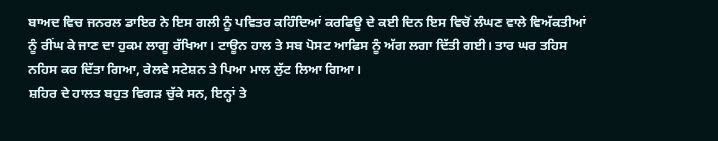ਬਾਅਦ ਵਿਚ ਜਨਰਲ ਡਾਇਰ ਨੇ ਇਸ ਗਲੀ ਨੂੰ ਪਵਿਤਰ ਕਹਿੰਦਿਆਂ ਕਰਫਿਊ ਦੇ ਕਈ ਦਿਨ ਇਸ ਵਿਚੋਂ ਲੰਘਣ ਵਾਲੇ ਵਿਅੱਕਤੀਆਂ ਨੂੰ ਰੀਂਘ ਕੇ ਜਾਣ ਦਾ ਹੁਕਮ ਲਾਗੂ ਰੱਖਿਆ। ਟਾਊਨ ਹਾਲ ਤੇ ਸਬ ਪੋਸਟ ਆਫਿਸ ਨੂੰ ਅੱਗ ਲਗਾ ਦਿੱਤੀ ਗਈ। ਤਾਰ ਘਰ ਤਹਿਸ ਨਹਿਸ ਕਰ ਦਿੱਤਾ ਗਿਆ, ਰੇਲਵੇ ਸਟੇਸ਼ਨ ਤੇ ਪਿਆ ਮਾਲ ਲੁੱਟ ਲਿਆ ਗਿਆ।
ਸ਼ਹਿਰ ਦੇ ਹਾਲਤ ਬਹੁਤ ਵਿਗੜ ਚੁੱਕੇ ਸਨ, ਇਨ੍ਹਾਂ ਤੇ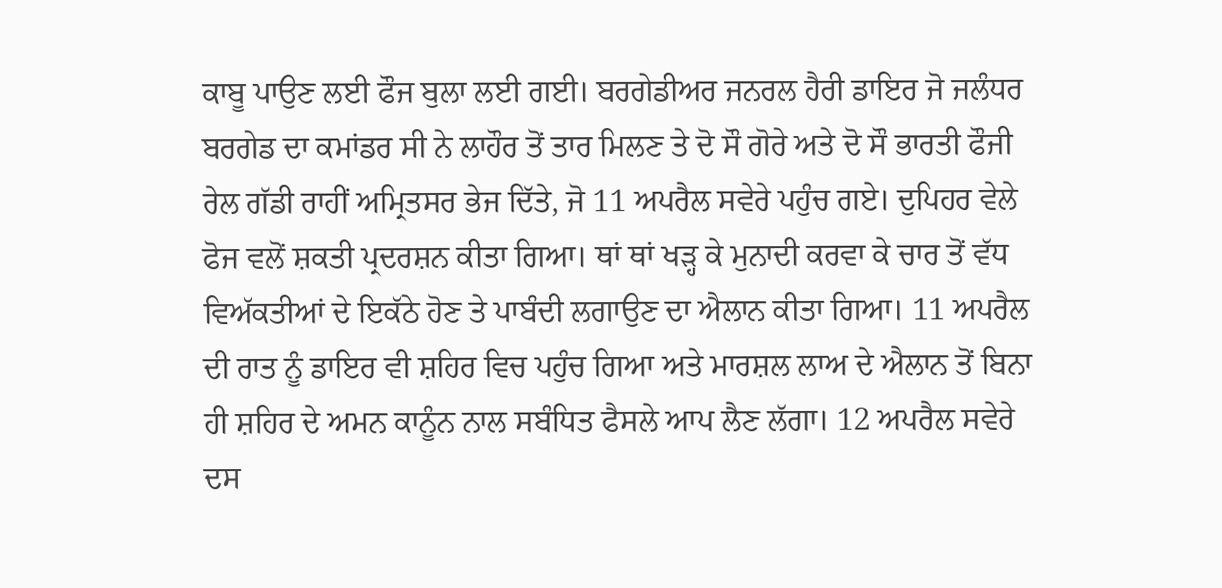ਕਾਬੂ ਪਾਉਣ ਲਈ ਫੌਜ ਬੁਲਾ ਲਈ ਗਈ। ਬਰਗੇਡੀਅਰ ਜਨਰਲ ਹੈਰੀ ਡਾਇਰ ਜੋ ਜਲੰਧਰ ਬਰਗੇਡ ਦਾ ਕਮਾਂਡਰ ਸੀ ਨੇ ਲਾਹੌਰ ਤੋਂ ਤਾਰ ਮਿਲਣ ਤੇ ਦੋ ਸੌ ਗੋਰੇ ਅਤੇ ਦੋ ਸੌ ਭਾਰਤੀ ਫੌਜੀ ਰੇਲ ਗੱਡੀ ਰਾਹੀਂ ਅਮ੍ਰਿਤਸਰ ਭੇਜ ਦਿੱਤੇ, ਜੋ 11 ਅਪਰੈਲ ਸਵੇਰੇ ਪਹੁੰਚ ਗਏ। ਦੁਪਿਹਰ ਵੇਲੇ ਫੋਜ ਵਲੋਂ ਸ਼ਕਤੀ ਪ੍ਰਦਰਸ਼ਨ ਕੀਤਾ ਗਿਆ। ਥਾਂ ਥਾਂ ਖੜ੍ਹ ਕੇ ਮੁਨਾਦੀ ਕਰਵਾ ਕੇ ਚਾਰ ਤੋਂ ਵੱਧ ਵਿਅੱਕਤੀਆਂ ਦੇ ਇਕੱਠੇ ਹੋਣ ਤੇ ਪਾਬੰਦੀ ਲਗਾਉਣ ਦਾ ਐਲਾਨ ਕੀਤਾ ਗਿਆ। 11 ਅਪਰੈਲ ਦੀ ਰਾਤ ਨੂੰ ਡਾਇਰ ਵੀ ਸ਼ਹਿਰ ਵਿਚ ਪਹੁੰਚ ਗਿਆ ਅਤੇ ਮਾਰਸ਼ਲ ਲਾਅ ਦੇ ਐਲਾਨ ਤੋਂ ਬਿਨਾ ਹੀ ਸ਼ਹਿਰ ਦੇ ਅਮਨ ਕਾਨੂੰਨ ਨਾਲ ਸਬੰਧਿਤ ਫੈਸਲੇ ਆਪ ਲੈਣ ਲੱਗਾ। 12 ਅਪਰੈਲ ਸਵੇਰੇ ਦਸ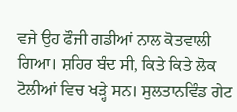ਵਜੇ ਉਹ ਫੌਜੀ ਗਡੀਆਂ ਨਾਲ ਕੋਤਵਾਲੀ ਗਿਆ। ਸ਼ਹਿਰ ਬੰਦ ਸੀ, ਕਿਤੇ ਕਿਤੇ ਲੋਕ ਟੋਲੀਆਂ ਵਿਚ ਖੜ੍ਹੇ ਸਨ। ਸੁਲਤਾਨਵਿੰਡ ਗੇਟ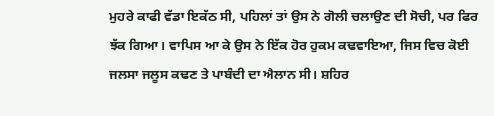ਮੁਹਰੇ ਕਾਫੀ ਵੱਡਾ ਇਕੱਠ ਸੀ, ਪਹਿਲਾਂ ਤਾਂ ਉਸ ਨੇ ਗੋਲੀ ਚਲਾਉਣ ਦੀ ਸੋਚੀ, ਪਰ ਫਿਰ ਝੱਕ ਗਿਆ। ਵਾਪਿਸ ਆ ਕੇ ਉਸ ਨੇ ਇੱਕ ਹੋਰ ਹੁਕਮ ਕਢਵਾਇਆ, ਜਿਸ ਵਿਚ ਕੋਈ ਜਲਸਾ ਜਲੂਸ ਕਢਣ ਤੇ ਪਾਬੰਦੀ ਦਾ ਐਲਾਨ ਸੀ। ਸ਼ਹਿਰ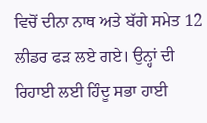ਵਿਚੋਂ ਦੀਨਾ ਨਾਥ ਅਤੇ ਬੱਗੇ ਸਮੇਤ 12 ਲੀਡਰ ਫੜ ਲਏ ਗਏ। ਉਨ੍ਹਾਂ ਦੀ ਰਿਹਾਈ ਲਈ ਹਿੰਦੂ ਸਭਾ ਹਾਈ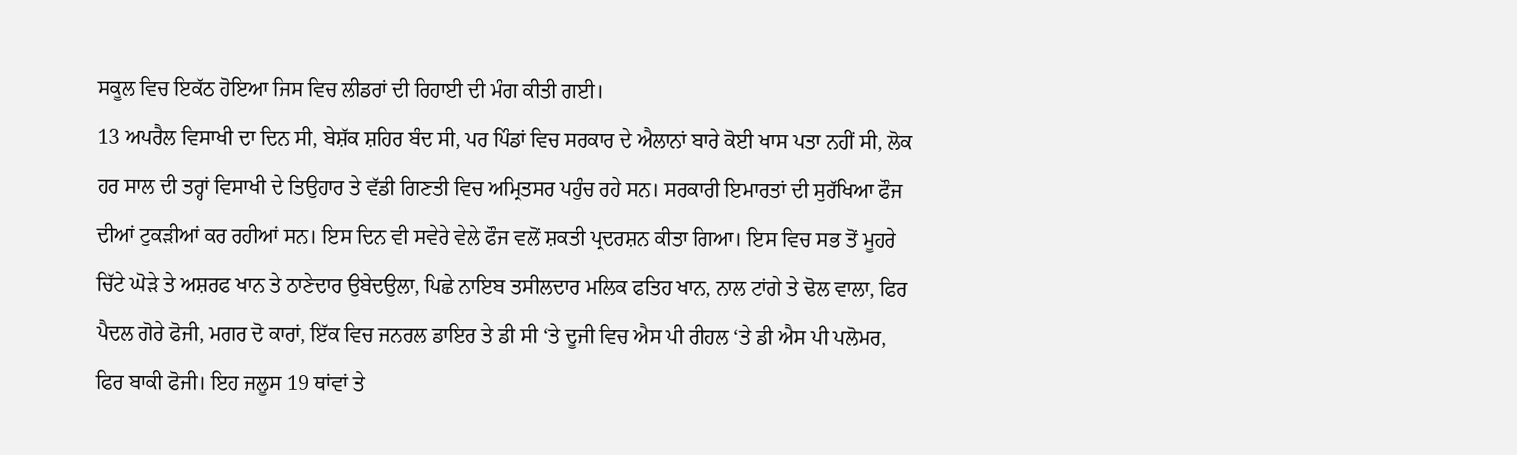ਸਕੂਲ ਵਿਚ ਇਕੱਠ ਹੋਇਆ ਜਿਸ ਵਿਚ ਲੀਡਰਾਂ ਦੀ ਰਿਹਾਈ ਦੀ ਮੰਗ ਕੀਤੀ ਗਈ।
13 ਅਪਰੈਲ ਵਿਸਾਖੀ ਦਾ ਦਿਨ ਸੀ, ਬੇਸ਼ੱਕ ਸ਼ਹਿਰ ਬੰਦ ਸੀ, ਪਰ ਪਿੰਡਾਂ ਵਿਚ ਸਰਕਾਰ ਦੇ ਐਲਾਨਾਂ ਬਾਰੇ ਕੋਈ ਖਾਸ ਪਤਾ ਨਹੀਂ ਸੀ, ਲੋਕ ਹਰ ਸਾਲ ਦੀ ਤਰ੍ਹਾਂ ਵਿਸਾਖੀ ਦੇ ਤਿਉਹਾਰ ਤੇ ਵੱਡੀ ਗਿਣਤੀ ਵਿਚ ਅਮ੍ਰਿਤਸਰ ਪਹੁੰਚ ਰਹੇ ਸਨ। ਸਰਕਾਰੀ ਇਮਾਰਤਾਂ ਦੀ ਸੁਰੱਖਿਆ ਫੌਜ ਦੀਆਂ ਟੁਕੜੀਆਂ ਕਰ ਰਹੀਆਂ ਸਨ। ਇਸ ਦਿਨ ਵੀ ਸਵੇਰੇ ਵੇਲੇ ਫੌਜ ਵਲੋਂ ਸ਼ਕਤੀ ਪ੍ਰਦਰਸ਼ਨ ਕੀਤਾ ਗਿਆ। ਇਸ ਵਿਚ ਸਭ ਤੋਂ ਮੂਹਰੇ ਚਿੱਟੇ ਘੋੜੇ ਤੇ ਅਸ਼ਰਫ ਖਾਨ ਤੇ ਠਾਣੇਦਾਰ ਉਬੇਦਉਲਾ, ਪਿਛੇ ਨਾਇਬ ਤਸੀਲਦਾਰ ਮਲਿਕ ਫਤਿਹ ਖਾਨ, ਨਾਲ ਟਾਂਗੇ ਤੇ ਢੋਲ ਵਾਲਾ, ਫਿਰ ਪੈਦਲ ਗੋਰੇ ਫੋਜੀ, ਮਗਰ ਦੋ ਕਾਰਾਂ, ਇੱਕ ਵਿਚ ਜਨਰਲ ਡਾਇਰ ਤੇ ਡੀ ਸੀ ‘ਤੇ ਦੂਜੀ ਵਿਚ ਐਸ ਪੀ ਰੀਹਲ ‘ਤੇ ਡੀ ਐਸ ਪੀ ਪਲੋਮਰ, ਫਿਰ ਬਾਕੀ ਫੋਜੀ। ਇਹ ਜਲੂਸ 19 ਥਾਂਵਾਂ ਤੇ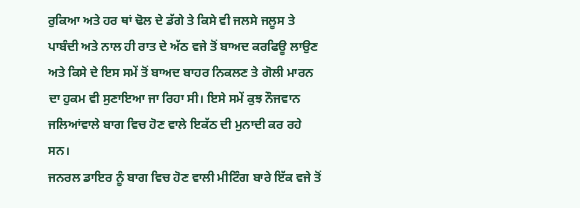ਰੁਕਿਆ ਅਤੇ ਹਰ ਥਾਂ ਢੋਲ ਦੇ ਡੱਗੇ ਤੇ ਕਿਸੇ ਵੀ ਜਲਸੇ ਜਲੂਸ ਤੇ ਪਾਬੰਦੀ ਅਤੇ ਨਾਲ ਹੀ ਰਾਤ ਦੇ ਅੱਠ ਵਜੇ ਤੋਂ ਬਾਅਦ ਕਰਫਿਊ ਲਾਉਣ ਅਤੇ ਕਿਸੇ ਦੇ ਇਸ ਸਮੇਂ ਤੋਂ ਬਾਅਦ ਬਾਹਰ ਨਿਕਲਣ ਤੇ ਗੋਲੀ ਮਾਰਨ ਦਾ ਹੁਕਮ ਵੀ ਸੁਣਾਇਆ ਜਾ ਰਿਹਾ ਸੀ। ਇਸੇ ਸਮੇਂ ਕੁਝ ਨੌਜਵਾਨ ਜਲਿਆਂਵਾਲੇ ਬਾਗ ਵਿਚ ਹੋਣ ਵਾਲੇ ਇਕੱਠ ਦੀ ਮੁਨਾਦੀ ਕਰ ਰਹੇ ਸਨ।
ਜਨਰਲ ਡਾਇਰ ਨੂੰ ਬਾਗ ਵਿਚ ਹੋਣ ਵਾਲੀ ਮੀਟਿੰਗ ਬਾਰੇ ਇੱਕ ਵਜੇ ਤੋਂ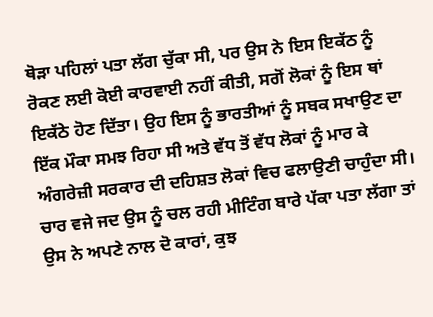ਥੋੜਾ ਪਹਿਲਾਂ ਪਤਾ ਲੱਗ ਚੁੱਕਾ ਸੀ, ਪਰ ਉਸ ਨੇ ਇਸ ਇਕੱਠ ਨੂੰ ਰੋਕਣ ਲਈ ਕੋਈ ਕਾਰਵਾਈ ਨਹੀਂ ਕੀਤੀ, ਸਗੋਂ ਲੋਕਾਂ ਨੂੰ ਇਸ ਥਾਂ ਇਕੱਠੇ ਹੋਣ ਦਿੱਤਾ। ਉਹ ਇਸ ਨੂੰ ਭਾਰਤੀਆਂ ਨੂੰ ਸਬਕ ਸਖਾਉਣ ਦਾ ਇੱਕ ਮੌਕਾ ਸਮਝ ਰਿਹਾ ਸੀ ਅਤੇ ਵੱਧ ਤੋਂ ਵੱਧ ਲੋਕਾਂ ਨੂੰ ਮਾਰ ਕੇ ਅੰਗਰੇਜ਼ੀ ਸਰਕਾਰ ਦੀ ਦਹਿਸ਼ਤ ਲੋਕਾਂ ਵਿਚ ਫਲਾਉਣੀ ਚਾਹੁੰਦਾ ਸੀ। ਚਾਰ ਵਜੇ ਜਦ ਉਸ ਨੂੰ ਚਲ ਰਹੀ ਮੀਟਿੰਗ ਬਾਰੇ ਪੱਕਾ ਪਤਾ ਲੱਗਾ ਤਾਂ ਉਸ ਨੇ ਅਪਣੇ ਨਾਲ ਦੋ ਕਾਰਾਂ, ਕੁਝ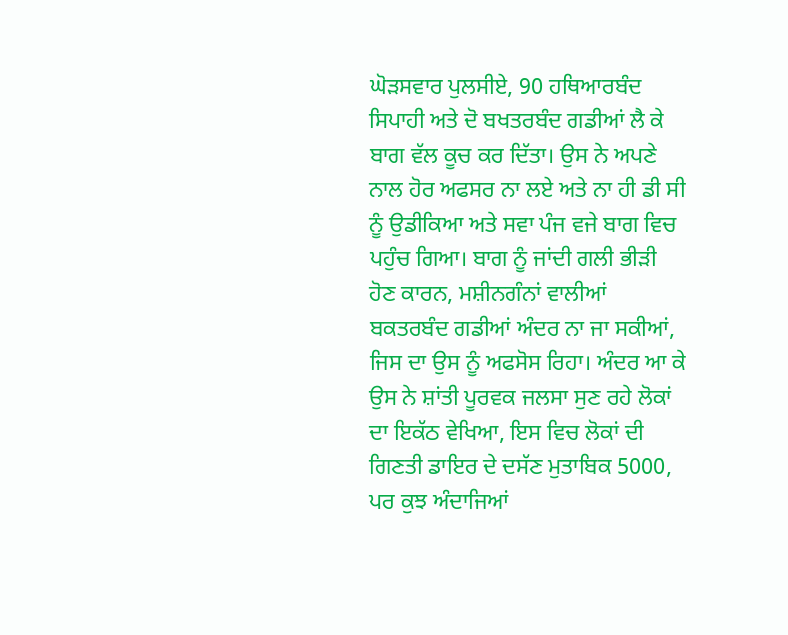ਘੋੜਸਵਾਰ ਪੁਲਸੀਏ, 90 ਹਥਿਆਰਬੰਦ ਸਿਪਾਹੀ ਅਤੇ ਦੋ ਬਖਤਰਬੰਦ ਗਡੀਆਂ ਲੈ ਕੇ ਬਾਗ ਵੱਲ ਕੂਚ ਕਰ ਦਿੱਤਾ। ਉਸ ਨੇ ਅਪਣੇ ਨਾਲ ਹੋਰ ਅਫਸਰ ਨਾ ਲਏ ਅਤੇ ਨਾ ਹੀ ਡੀ ਸੀ ਨੂੰ ਉਡੀਕਿਆ ਅਤੇ ਸਵਾ ਪੰਜ ਵਜੇ ਬਾਗ ਵਿਚ ਪਹੁੰਚ ਗਿਆ। ਬਾਗ ਨੂੰ ਜਾਂਦੀ ਗਲੀ ਭੀੜੀ ਹੋਣ ਕਾਰਨ, ਮਸ਼ੀਨਗੰਨਾਂ ਵਾਲੀਆਂ ਬਕਤਰਬੰਦ ਗਡੀਆਂ ਅੰਦਰ ਨਾ ਜਾ ਸਕੀਆਂ, ਜਿਸ ਦਾ ਉਸ ਨੂੰ ਅਫਸੋਸ ਰਿਹਾ। ਅੰਦਰ ਆ ਕੇ ਉਸ ਨੇ ਸ਼ਾਂਤੀ ਪੂਰਵਕ ਜਲਸਾ ਸੁਣ ਰਹੇ ਲੋਕਾਂ ਦਾ ਇਕੱਠ ਵੇਖਿਆ, ਇਸ ਵਿਚ ਲੋਕਾਂ ਦੀ ਗਿਣਤੀ ਡਾਇਰ ਦੇ ਦਸੱਣ ਮੁਤਾਬਿਕ 5000, ਪਰ ਕੁਝ ਅੰਦਾਜਿਆਂ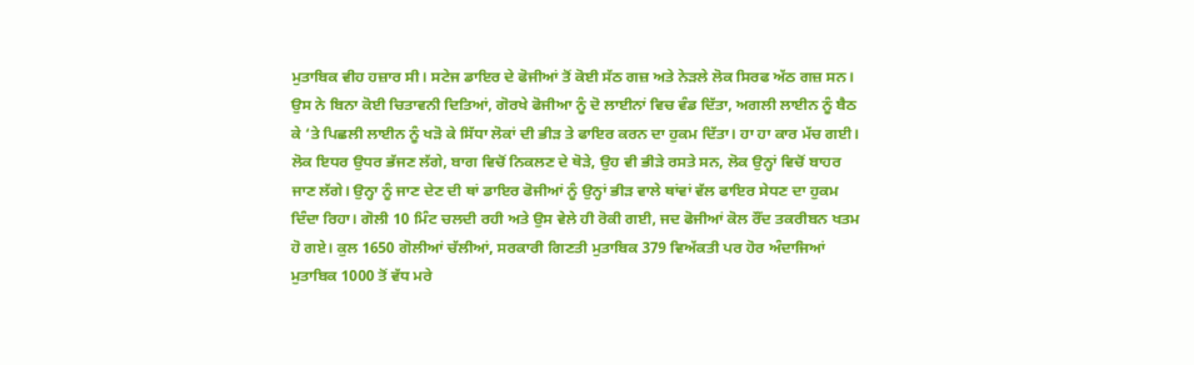ਮੁਤਾਬਿਕ ਵੀਹ ਹਜ਼ਾਰ ਸੀ। ਸਟੇਜ ਡਾਇਰ ਦੇ ਫੋਜੀਆਂ ਤੋਂ ਕੋਈ ਸੱਠ ਗਜ਼ ਅਤੇ ਨੇੜਲੇ ਲੋਕ ਸਿਰਫ ਅੱਠ ਗਜ਼ ਸਨ। ਉਸ ਨੇ ਬਿਨਾ ਕੋਈ ਚਿਤਾਵਨੀ ਦਿਤਿਆਂ, ਗੋਰਖੇ ਫੋਜੀਆ ਨੂੰ ਦੋ ਲਾਈਨਾਂ ਵਿਚ ਵੰਡ ਦਿੱਤਾ, ਅਗਲੀ ਲਾਈਨ ਨੂੰ ਬੈਠ ਕੇ ‘ਤੇ ਪਿਛਲੀ ਲਾਈਨ ਨੂੰ ਖੜੋ ਕੇ ਸਿੱਧਾ ਲੋਕਾਂ ਦੀ ਭੀੜ ਤੇ ਫਾਇਰ ਕਰਨ ਦਾ ਹੁਕਮ ਦਿੱਤਾ। ਹਾ ਹਾ ਕਾਰ ਮੱਚ ਗਈ। ਲੋਕ ਇਧਰ ਉਧਰ ਭੱਜਣ ਲੱਗੇ, ਬਾਗ ਵਿਚੋਂ ਨਿਕਲਣ ਦੇ ਥੋੜੇ, ਉਹ ਵੀ ਭੀੜੇ ਰਸਤੇ ਸਨ, ਲੋਕ ਉਨ੍ਹਾਂ ਵਿਚੋਂ ਬਾਹਰ ਜਾਣ ਲੱਗੇ। ਉਨ੍ਹਾ ਨੂੰ ਜਾਣ ਦੇਣ ਦੀ ਥਾਂ ਡਾਇਰ ਫੋਜੀਆਂ ਨੂੰ ਉਨ੍ਹਾਂ ਭੀੜ ਵਾਲੇ ਥਾਂਵਾਂ ਵੱਲ ਫਾਇਰ ਸੇਧਣ ਦਾ ਹੁਕਮ ਦਿੰਦਾ ਰਿਹਾ। ਗੋਲੀ 10 ਮਿੰਟ ਚਲਦੀ ਰਹੀ ਅਤੇ ਉਸ ਵੇਲੇ ਹੀ ਰੋਕੀ ਗਈ, ਜਦ ਫੋਜੀਆਂ ਕੋਲ ਰੌਂਦ ਤਕਰੀਬਨ ਖਤਮ ਹੋ ਗਏ। ਕੁਲ 1650 ਗੋਲੀਆਂ ਚੱਲੀਆਂ, ਸਰਕਾਰੀ ਗਿਣਤੀ ਮੁਤਾਬਿਕ 379 ਵਿਅੱਕਤੀ ਪਰ ਹੋਰ ਅੰਦਾਜਿਆਂ ਮੁਤਾਬਿਕ 1000 ਤੋਂ ਵੱਧ ਮਰੇ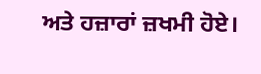ਅਤੇ ਹਜ਼ਾਰਾਂ ਜ਼ਖਮੀ ਹੋਏ।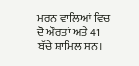ਮਰਨ ਵਾਲਿਆਂ ਵਿਚ ਦੋ ਔਰਤਾਂ ਅਤੇ 41 ਬੱਚੇ ਸ਼ਾਮਿਲ ਸਨ।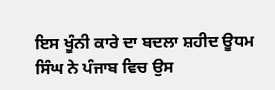ਇਸ ਖੂੰਨੀ ਕਾਰੇ ਦਾ ਬਦਲਾ ਸ਼ਹੀਦ ਊਧਮ ਸਿੰਘ ਨੇ ਪੰਜਾਬ ਵਿਚ ਉਸ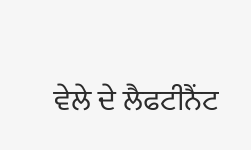ਵੇਲੇ ਦੇ ਲੈਫਟੀਨੈਂਟ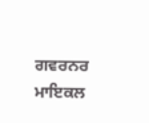ਗਵਰਨਰ ਮਾਇਕਲ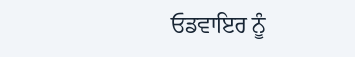ਓਡਵਾਇਰ ਨੂੰ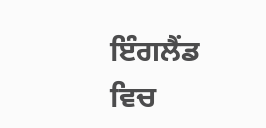ਇੰਗਲੈਂਡ ਵਿਚ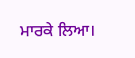ਮਾਰਕੇ ਲਿਆ।